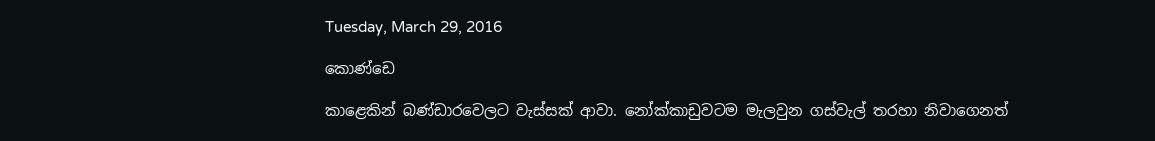Tuesday, March 29, 2016

කොණ්ඩෙ

කාළෙකින් බණ්ඩාරවෙලට වැස්සක් ආවා. නෝක්කාඩුවටම මැලවුන ගස්වැල් තරහා නිවාගෙනත්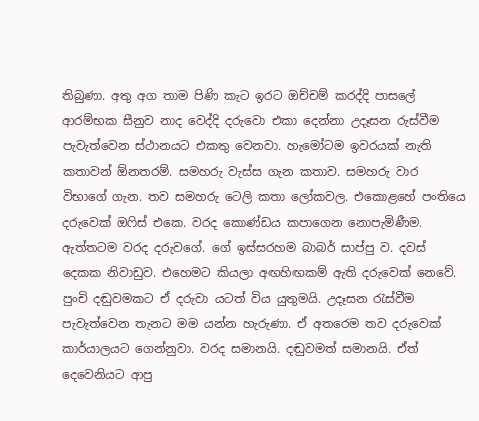තිබුණා. අතු අග තාම පිණි කැට ඉරට ඔච්චම් කරද්දි පාසලේ ආරම්භක සීනුව නාද වෙද්දි දරුවො එකා දෙන්නා උදෑසන රුස්වීම පැවැත්වෙන ස්ථානයට එකතු වෙනවා. හැමෝටම ඉවරයක් නැති කතාවන් ඕනතරම්. සමහරු වැස්ස ගැන කතාව. සමහරු වාර විභාගේ ගැන. තව සමහරු ටෙලි කතා ලෝකවල. එකොළහේ පංතියෙ දරුවෙක් ඔෆිස් එකෙ. වරද කොණ්ඩය කපාගෙන නොපැමිණීම. ඇත්තටම වරද දරුවගේ. ගේ ඉස්සරහම බාබර් සාප්පු ව. දවස් දෙකක නිවාඩුව. එහෙමට කියලා අඟහිඟකම් ඇති දරුවෙක් නෙවේ. පුංචි දඬුවමකට ඒ දරුවා යටත් විය යුතුමයි. උදෑසන රැස්වීම පැවැත්වෙන තැනට මම යන්න හැරුණා. ඒ අතරෙම තව දරුවෙක් කාර්යාලයට ගෙන්නුවා. වරද සමානයි. දඬුවමත් සමානයි. ඒත් දෙවෙනියට ආපු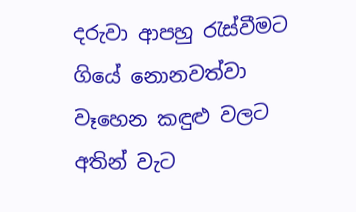දරුවා ආපහු රැස්වීමට ගියේ නොනවත්වා වෑහෙන කඳුළු වලට අතින් වැට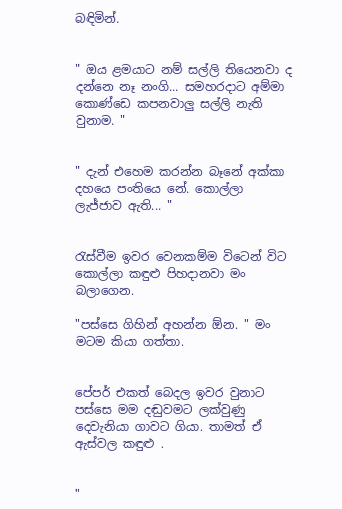බඳිමින්.


" ඔය ළමයාට නම් සල්ලි තියෙනවා ද දන්නෙ නෑ නංගි... සමහරදාට අම්මා කොණ්ඩෙ කපනවාලු සල්ලි නැති වුනාම. "


" දැන් එහෙම කරන්න බෑනේ අක්කා දහයෙ පංතියෙ නේ. කොල්ලා ලැජ්ජාව ඇති... "


රැස්වීම ඉවර වෙනකම්ම විටෙන් විට කොල්ලා කඳුළු පිහදානවා මං බලාගෙන.

"පස්සෙ ගිහින් අහන්න ඕන. " මං මටම කියා ගත්තා.


පේපර් එකත් බෙදල ඉවර වුනාට පස්සෙ මම දඬුවමට ලක්වුණු දෙවැනියා ගාවට ගියා. තාමත් ඒ ඇස්වල කඳුළු .


"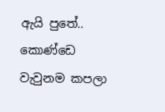ඇයි පුතේ.. කොණ්ඩෙ වැවුනම කපලා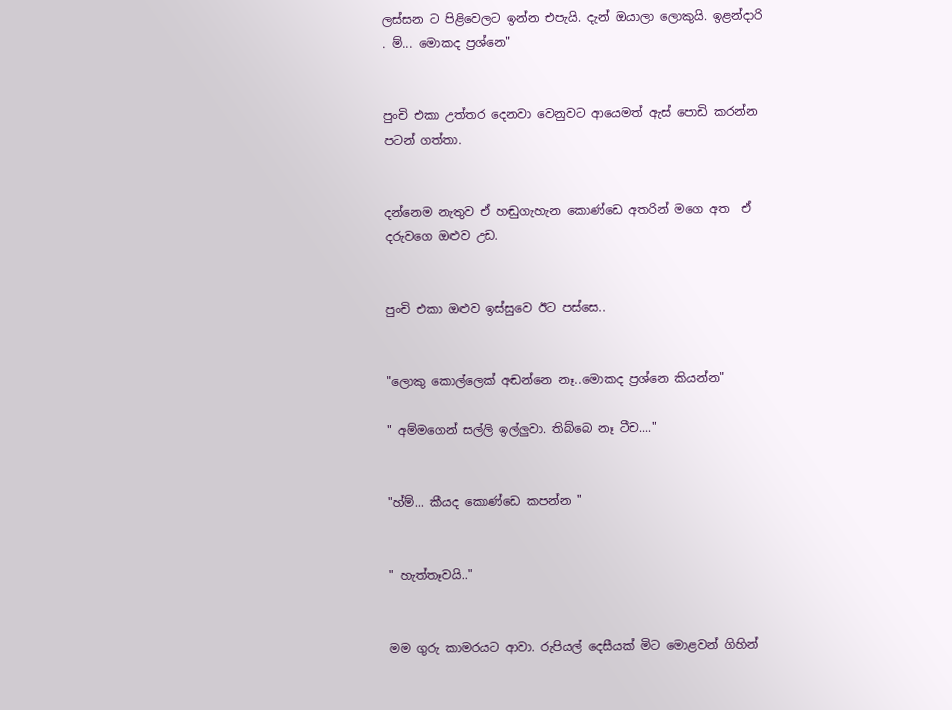ලස්සන ට පිළිවෙලට ඉන්න එපැයි. දැන් ඔයාලා ලොකුයි. ඉළන්දාරි . ම්... මොකද ප්‍රශ්නෙ"


පුංචි එකා උත්තර දෙනවා වෙනුවට ආයෙමත් ඇස් පොඩි කරන්න පටන් ගත්තා.


දන්නෙම නැතුව ඒ හඬුගැහැන කොණ්ඩෙ අතරින් මගෙ අත  ඒ දරුවගෙ ඔළුව උඩ.


පුංචි එකා ඔළුව ඉස්සුවෙ ඊට පස්සෙ..


"ලොකු කොල්ලෙක් අඬන්නෙ නෑ..මොකද ප්‍රශ්නෙ කියන්න"

" අම්මගෙන් සල්ලි ඉල්ලුවා. තිබ්බෙ නෑ ටීච...."


"හ්ම්... කීයද කොණ්ඩෙ කපන්න "


" හැත්තෑවයි.."


මම ගුරු කාමරයට ආවා. රුපියල් දෙසීයක් මිට මොළවන් ගිහින්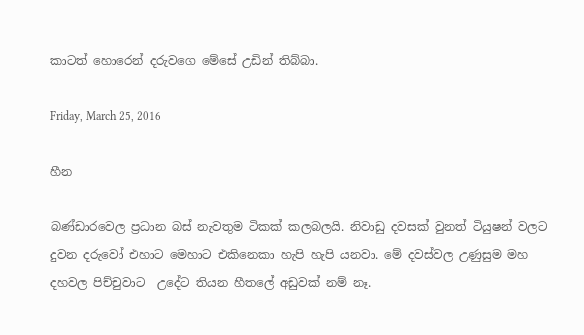කාටත් හොරෙන් දරුවගෙ මේසේ උඩින් තිබ්බා.

Friday, March 25, 2016

හීන

බණ්ඩාරවෙල ප්‍රධාන බස් නැවතුම ටිකක් කලබලයි. නිවාඩු දවසක් වුනත් ටියුෂන් වලට දුවන දරුවෝ එහාට මෙහාට එකිනෙකා හැපි හැපි යනවා. මේ දවස්වල උණුසුම මහ දහවල පිච්චුවාට  උදේට තියන හීතලේ අඩුවක් නම් නෑ.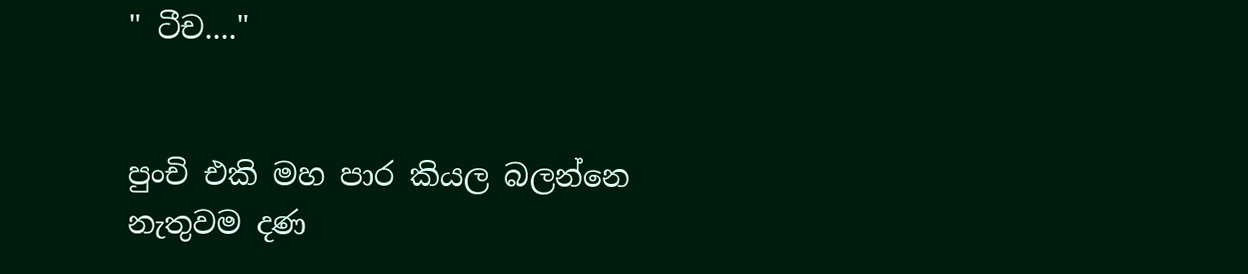" ටීච...."


පුංචි එකි මහ පාර කියල බලන්නෙ නැතුවම දණ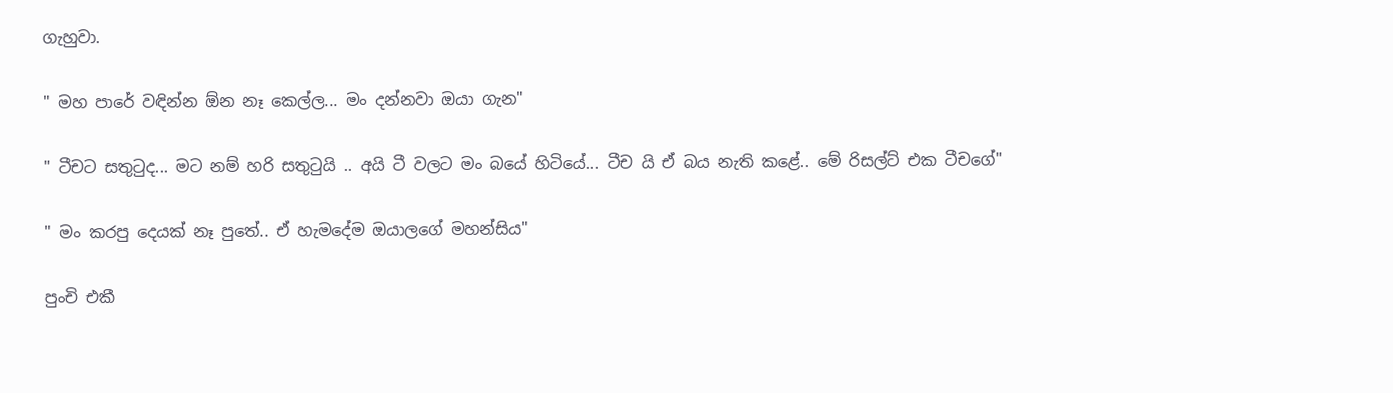ගැහුවා.

" මහ පාරේ වඳින්න ඕන නෑ කෙල්ල... මං දන්නවා ඔයා ගැන"

" ටීචට සතුටුද... මට නම් හරි සතුටුයි .. අයි ටී වලට මං බයේ හිටියේ... ටීච යි ඒ බය නැති කළේ.. මේ රිසල්ට් එක ටීචගේ"

" මං කරපු දෙයක් නෑ පුතේ.. ඒ හැමදේම ඔයාලගේ මහන්සිය"

පුංචි එකී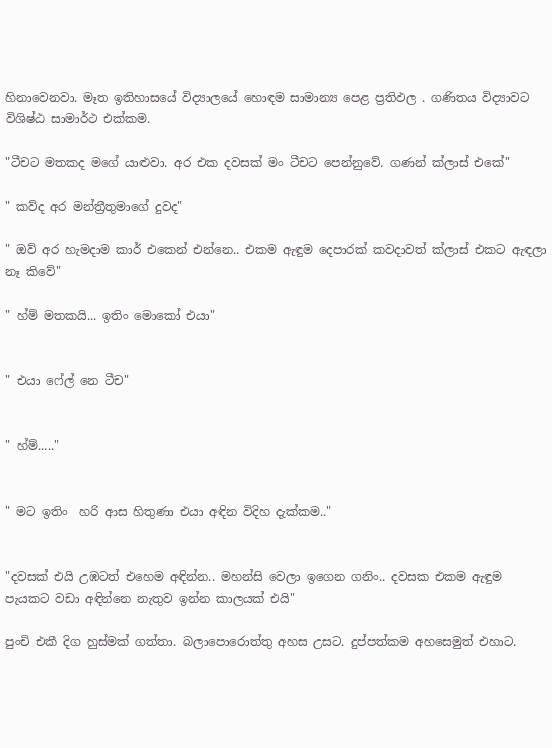හිනාවෙනවා. මෑත ඉතිහාසයේ විද්‍යාලයේ හොඳම සාමාන්‍ය පෙළ ප්‍රතිඵල . ගණිතය විද්‍යාවට විශිෂ්ඨ සාමාර්ථ එක්කම.

"ටීචට මතකද මගේ යාළුවා. අර එක දවසක් මං ටීචට පෙන්නුවේ. ගණන් ක්ලාස් එකේ"

" කව්ද අර මන්ත්‍රීතුමාගේ දුවද"

" ඔව් අර හැමදාම කාර් එකෙන් එන්නෙ.. එකම ඇඳුම දෙපාරක් කවදාවත් ක්ලාස් එකට ඇඳලා නෑ කිවේ"

" හ්ම් මතකයි... ඉතිං මොකෝ එයා"


" එයා ෆේල් නෙ ටීච"


" හ්ම්....."


" මට ඉතිං  හරි ආස හිතුණා එයා අඳින විදිහ දැක්කම.."


"දවසක් එයි උඹටත් එහෙම අඳින්න.. මහන්සි වෙලා ඉගෙන ගනිං.. දවසක එකම ඇඳුම පැයකට වඩා අඳින්නෙ නැතුව ඉන්න කාලයක් එයි"

පුංචි එකී දිග හුස්මක් ගත්තා. බලාපොරොත්තු අහස උසට. දුප්පත්කම අහසෙමුත් එහාට.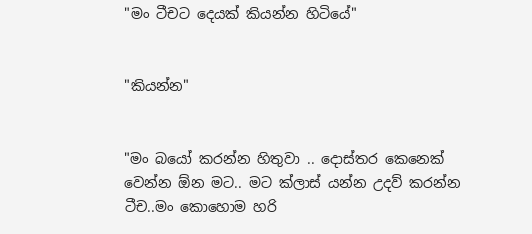"මං ටීචට දෙයක් කියන්න හිටියේ"


"කියන්න"


"මං බයෝ කරන්න හිතුවා .. දොස්තර කෙනෙක් වෙන්න ඕන මට.. මට ක්ලාස් යන්න උදව් කරන්න ටීච..මං කොහොම හරි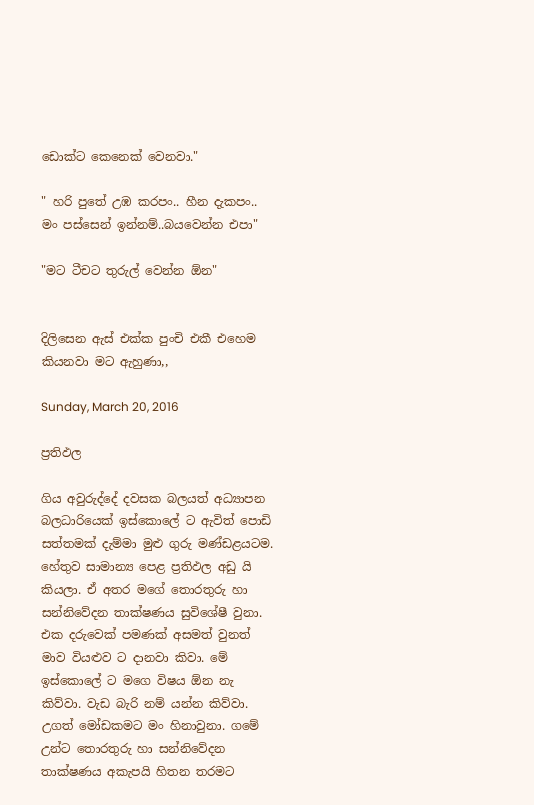ඩොක්ට කෙනෙක් වෙනවා."

" හරි පුතේ උඹ කරපං.. හීන දැකපං.. මං පස්සෙන් ඉන්නම්..බයවෙන්න එපා"

"මට ටීචට තුරුල් වෙන්න ඕන"


දිලිසෙන ඇස් එක්ක පුංචි එකී එහෙම කියනවා මට ඇහුණා,,

Sunday, March 20, 2016

ප්‍රතිඵල

ගිය අවුරුද්දේ දවසක බලයත් අධ්‍යාපන බලධාරියෙක් ඉස්කොලේ ට ඇවිත් පොඩි සත්තමක් දැම්මා මුළු ගුරු මණ්ඩළයටම. හේතුව සාමාන්‍ය පෙළ ප්‍රතිඵල අඩු යි කියලා. ඒ අතර මගේ තොරතුරු හා සන්නිවේදන තාක්ෂණය සුවිශේෂී වුනා. එක දරුවෙක් පමණක් අසමත් වුනත් මාව වියළුව ට දානවා කිවා. මේ ඉස්කොලේ ට මගෙ විෂය ඕන නැ කිව්වා. වැඩ බැරි නම් යන්න කිව්වා. උගත් මෝඩකමට මං හිනාවුනා. ගමේ උන්ට තොරතුරු හා සන්නිවේදන තාක්ෂණය අකැපයි හිතන තරමට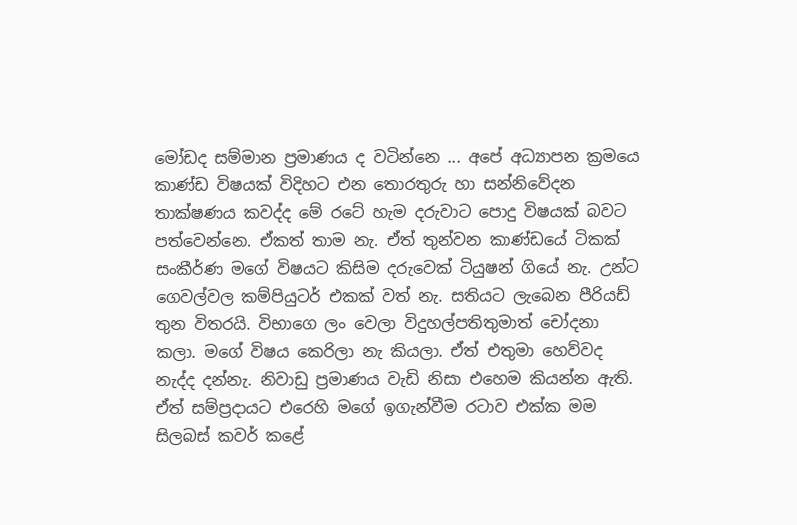මෝඩද සම්මාන ප්‍රමාණය ද වටින්නෙ ... අපේ අධ්‍යාපන ක්‍රමයෙ කාණ්ඩ විෂයක් විදිහට එන තොරතුරු හා සන්නිවේදන තාක්ෂණය කවද්ද මේ රටේ හැම දරුවාට පොදු විෂයක් බවට පත්වෙන්නෙ. ඒකත් තාම නැ. ඒත් තුන්වන කාණ්ඩයේ ටිකක් සංකීර්ණ මගේ විෂයට කිසිම දරුවෙක් ටියුෂන් ගියේ නැ. උන්ට ගෙවල්වල කම්පියුටර් එකක් වත් නැ. සතියට ලැබෙන පීරියඩ් තුන විතරයි. විභාගෙ ලං වෙලා විදුහල්පතිතුමාත් චෝදනා කලා. මගේ විෂය කෙරිලා නැ කියලා. ඒත් එතුමා හෙව්වද නැද්ද දන්නැ. නිවාඩු ප්‍රමාණය වැඩි නිසා එහෙම කියන්න ඇති. ඒත් සම්‍ප්‍රදායට එරෙහි මගේ ඉගැන්වීම රටාව එක්ක මම සිලබස් කවර් කළේ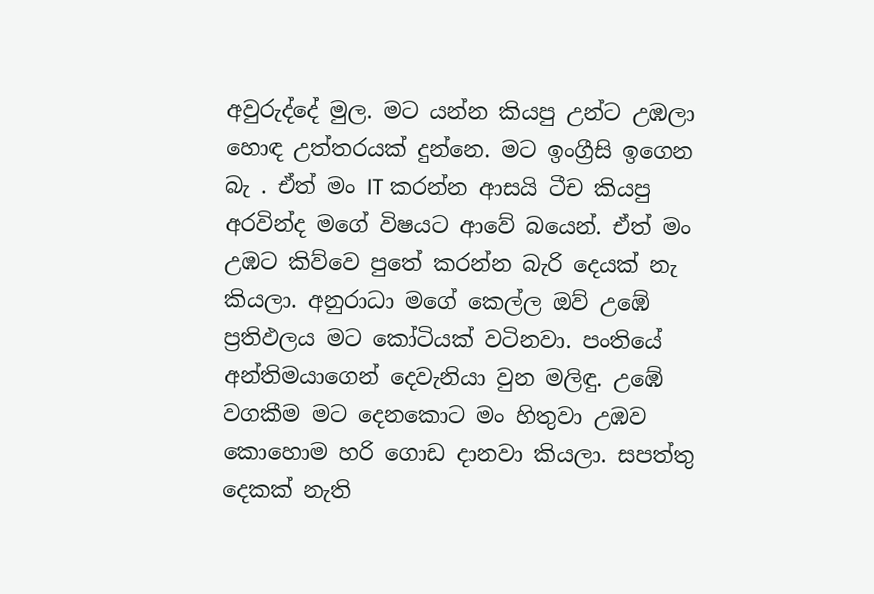අවුරුද්දේ මුල. මට යන්න කියපු උන්ට උඹලා හොඳ උත්තරයක් දුන්නෙ. මට ඉංග්‍රීසි ඉගෙන බැ . ඒත් මං IT කරන්න ආසයි ටීච කියපු   අරවින්ද මගේ විෂයට ආවේ බයෙන්. ඒත් මං උඹට කිව්වෙ පුතේ කරන්න බැරි දෙයක් නැ කියලා. අනුරාධා මගේ කෙල්ල ඔව් උඹේ ප්‍රතිඵලය මට කෝටියක් වටිනවා. පංතියේ අන්තිමයාගෙන් දෙවැනියා වුන මලිඳු. උඹේ වගකීම මට දෙනකොට මං හිතුවා උඹව කොහොම හරි ගොඩ දානවා කියලා. සපත්තු දෙකක් නැති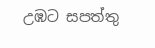උඹට සපත්තු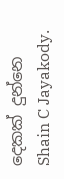දෙකක් දුන්නෙ Shain C Jayakody.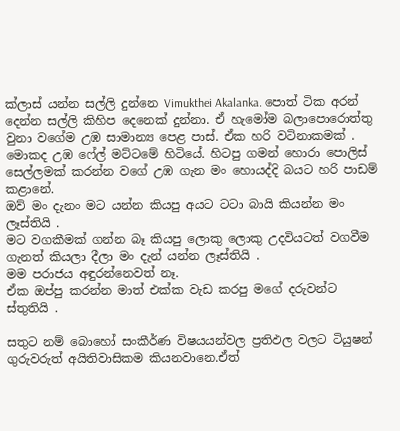ක්ලාස් යන්න සල්ලි දුන්නෙ Vimukthei Akalanka. පොත් ටික අරන් දෙන්න සල්ලි කිහිප දෙනෙක් දුන්නා. ඒ හැමෝම බලාපොරොත්තු වුනා වගේම උඹ සාමාන්‍ය පෙළ පාස්. ඒක හරි වටිනාකමක් . මොකද උඹ ෆේල් මට්ටමේ හිටියේ. හිටපු ගමන් හොරා පොලිස් සෙල්ලමක් කරන්න වගේ උඹ ගැන මං හොයද්දි බයට හරි පාඩම් කළානේ.
ඔව් මං දැනං මට යන්න කියපු අයට ටටා බායි කියන්න මං ලෑස්තියි .
මට වගකීමක් ගන්න බෑ කියපු ලොකු ලොකු උදවියටත් වගවීම ගැනත් කියලා දීලා මං දැන් යන්න ලෑස්තියි .
මම පරාජය අඳුරන්නෙවත් නෑ.
ඒක ඔප්පු කරන්න මාත් එක්ක වැඩ කරපු මගේ දරුවන්ට ස්තුතියි .

සතුට නම් බොහෝ සංකීර්ණ විෂයයන්වල ප්‍රතිඵල වලට ටියුෂන් ගුරුවරුත් අයිතිවාසිකම කියනවානෙ.ඒත්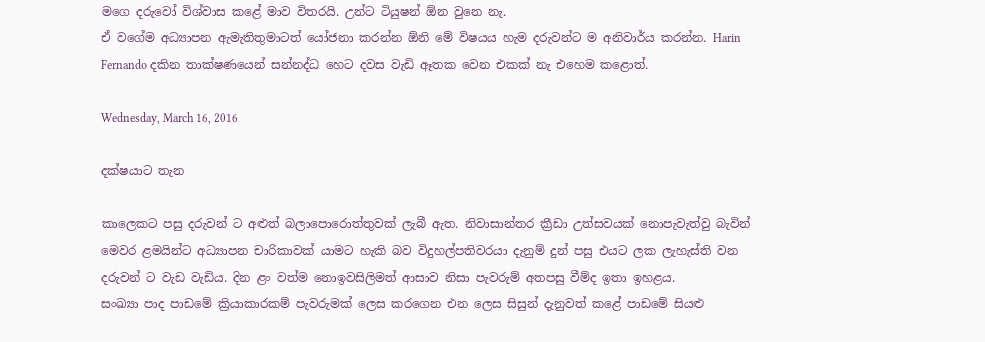මගෙ දරුවෝ විශ්වාස කළේ මාව විතරයි. උන්ට ටියුෂන් ඕන වුනෙ නැ.
ඒ වගේම අධ්‍යාපන ඇමැතිතුමාටත් යෝජනා කරන්න ඕනි මේ විෂයය හැම දරුවන්ට ම අනිවාර්ය කරන්න. Harin Fernando දකින තාක්ෂණයෙන් සන්නද්ධ හෙට දවස වැඩි ඈතක වෙන එකක් නැ එහෙම කළොත්.

Wednesday, March 16, 2016

දක්ෂයාට තැන

කාලෙකට පසු දරුවන් ට අළුත් බලාපොරොත්තුවක් ලැබී ඇත. නිවාසාන්තර ක්‍රීඩා උත්සවයක් නොපැවැත්වු බැවින් මෙවර ළමයින්ට අධ්‍යාපන චාරිකාවක් යාමට හැකි බව විදුහල්පතිවරයා දැනුම් දුන් පසු එයට ලක ලැහැස්ති වන දරුවන් ට වැඩ වැඩිය. දින ළං වත්ම නොඉවසිලිමත් ආසාව නිසා පැවරුම් අතපසු වීම්ද ඉතා ඉහළය.
සංඛ්‍යා පාද පාඩමේ ක්‍රියාකාරකම් පැවරුමක් ලෙස කරගෙන එන ලෙස සිසුන් දැනුවත් කළේ පාඩමේ සියළු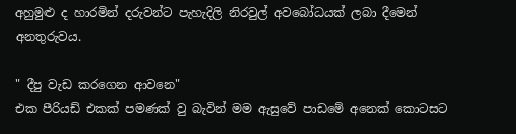අහුමුළු ද හාරමින් දරුවන්ට පැහැදිලි නිරවුල් අවබෝධයක් ලබා දීමෙන් අනතුරුවය.

" දීපු වැඩ කරගෙන ආවනෙ"
එක පීරියඩ් එකක් පමණක් වු බැවින් මම ඇසුවේ පාඩමේ අනෙක් කොටසට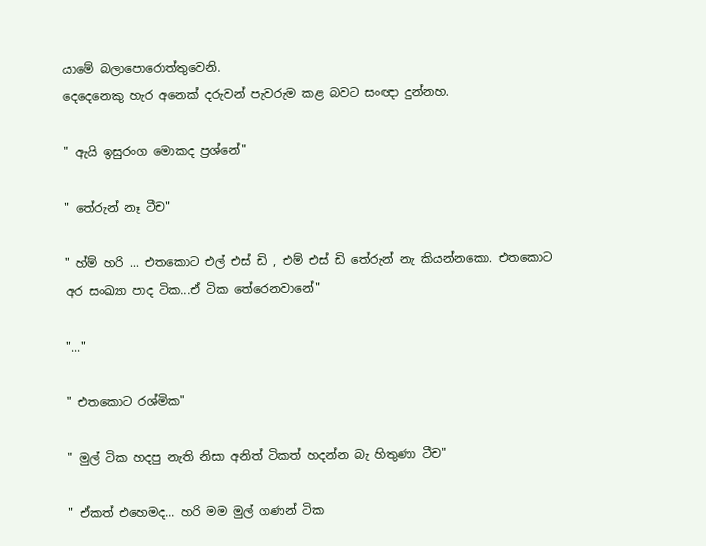යාමේ බලාපොරොත්තුවෙනි.
දෙදෙනෙකු හැර අනෙක් දරුවන් පැවරුම කළ බවට සංඥා දුන්නහ.

" ඇයි ඉසුරංග මොකද ප්‍රශ්නේ"

" තේරුන් නෑ ටීච"

" හ්ම් හරි ... එතකොට එල් එස් ඩි , එම් එස් ඩි තේරුන් නැ කියන්නකො. එතකොට අර සංඛ්‍යා පාද ටික...ඒ ටික තේරෙනවානේ"

"..."

" එතකොට රශ්මික"

" මුල් ටික හදපු නැති නිසා අනිත් ටිකත් හදන්න බැ හිතුණා ටීච"

" ඒකත් එහෙමද... හරි මම මුල් ගණන් ටික ‍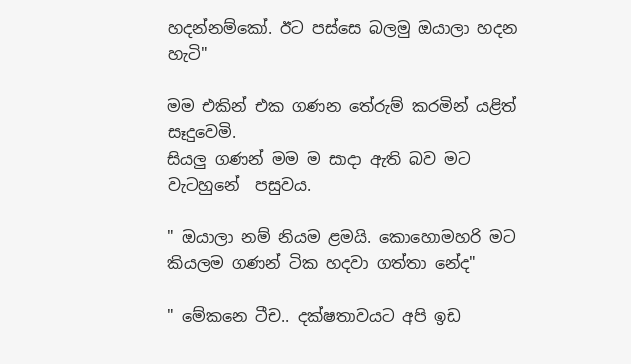හදන්නම්කෝ. ඊට පස්සෙ බලමු ඔයාලා හදන හැටි"

මම එකින් එක ගණන තේරුම් කරමින් යළිත් සෑදුවෙමි.
සියලු ගණන් මම ම සාදා ඇති බව මට වැටහුනේ  පසුවය.

" ඔයාලා නම් නියම ළමයි. කොහොමහරි මට කියලම ගණන් ටික හදවා ගත්තා නේද"

" මේකනෙ ටීච.. දක්ෂතාවයට අපි ඉඩ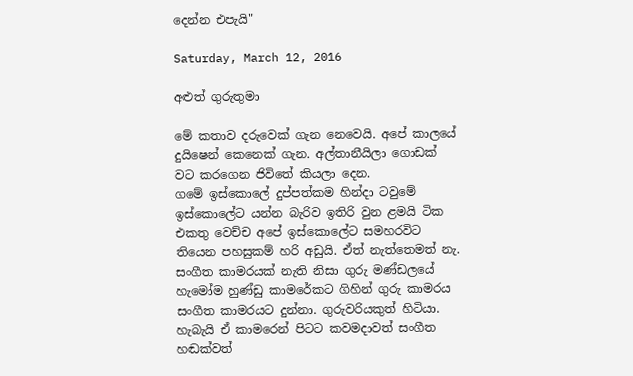දෙන්න එපැයි"

Saturday, March 12, 2016

අළුත් ගුරුතුමා

මේ කතාව දරුවෙක් ගැන නෙවෙයි. අපේ කාලයේ දුයිෂෙන් කෙනෙක් ගැන. අල්තානීයිලා ගොඩක් වට කරගෙන ජිවිතේ කියලා දෙන.
ගමේ ඉස්කොලේ දුප්පත්කම හින්දා ටවුමේ ඉස්කොලේට යන්න බැරිව ඉතිරි වුන ළමයි ටික එකතු වෙච්ච අපේ ඉස්කොලේට සමහරවිට තියෙන පහසුකම් හරි අඩුයි. ඒත් නැත්තෙමත් නැ. සංගීත කාමරයක් නැති නිසා ගුරු මණ්ඩලයේ හැමෝම හුණ්ඩු කාමරේකට ගිහින් ගුරු කාමරය සංගීත කාමරයට දුන්නා. ගුරුවරියකුත් හිටියා. හැබැයි ඒ කාමරෙන් පිටට කවමදාවත් සංගීත හඬක්වත්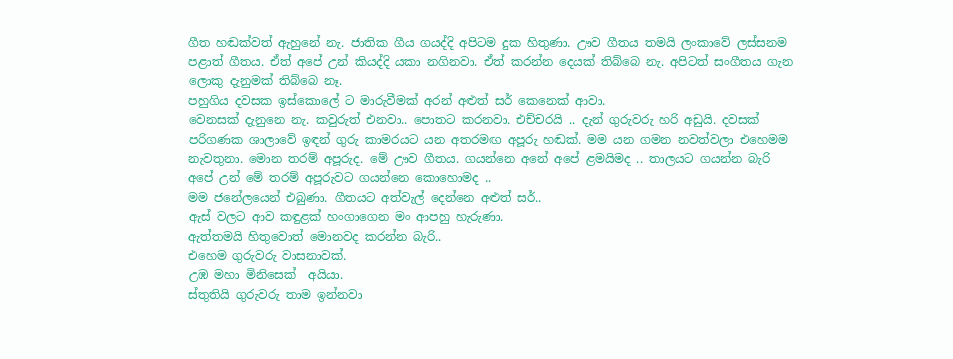ගීත හඬක්වත් ඇහුනේ නැ. ජාතික ගීය ගයද්දි අපිටම දුක හිතුණා. ඌව ගීතය තමයි ලංකාවේ ලස්සනම පළාත් ගීතය. ඒත් අපේ උන් කියද්දි යකා නගිනවා. ඒත් කරන්න දෙයක් තිබ්බෙ නැ. අපිටත් සංගීතය ගැන ලොකු දැනුමක් තිබ්බෙ නෑ.
පහුගිය දවසක ඉස්කොලේ ට මාරුවීමක් අරන් අළුත් සර් කෙනෙක් ආවා.
වෙනසක් දැනුනෙ නැ. කවුරුත් එනවා.. පොතට කරනවා. එච්චරයි .. දැන් ගුරුවරු හරි අඩුයි. දවසක් පරිගණක ශාලාවේ ඉඳන් ගුරු කාමරයට යන අතරමඟ අපූරු හඬක්. මම යන ගමන නවත්වලා එහෙමම නැවතුනා. මොන තරම් අපූරුද. මේ ඌව ගීතය. ගයන්නෙ අනේ අපේ ළමයිමද .. තාලයට ගයන්න බැරි අපේ උන් මේ තරම් අපූරුවට ගයන්නෙ කොහොමද ..
මම ජනේලයෙන් එබුණා. ගීතයට අත්වැල් දෙන්නෙ අළුත් සර්..
ඇස් වලට ආව කඳුළක් හංගාගෙන මං ආපහු හැරුණා.
ඇත්තමයි හිතුවොත් මොනවද කරන්න බැරි..
එහෙම ගුරුවරු වාසනාවක්.
උඹ මහා මිනිසෙක්  අයියා.
ස්තුතියි ගුරුවරු තාම ඉන්නවා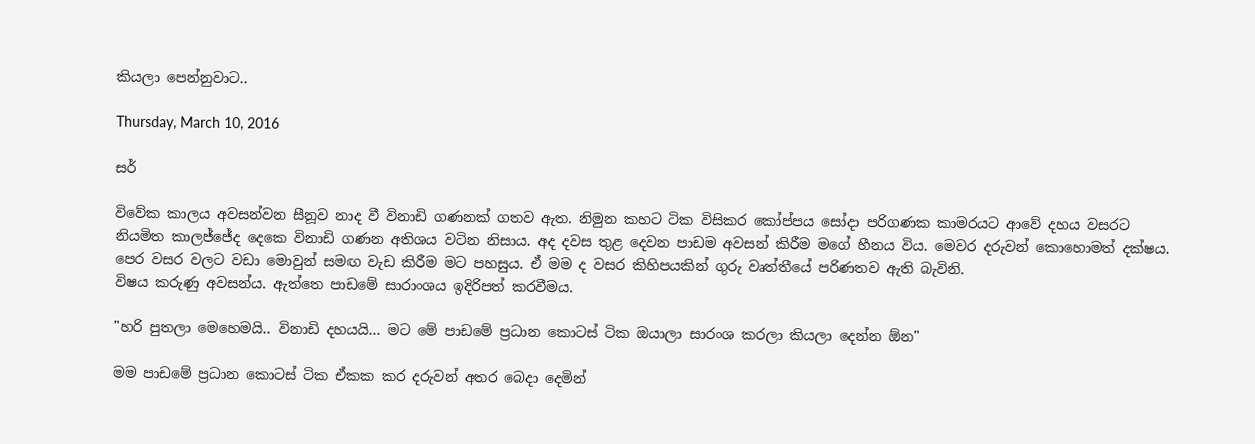කියලා පෙන්නුවාට..

Thursday, March 10, 2016

සර්

විවේක කාලය අවසන්වන සීනූව නාද වී විනාඩි ගණනක් ගතව ඇත. නිමුන කහට ටික විසිකර කෝප්පය සෝදා පරිගණක කාමරයට ආවේ දහය වසරට නියමිත කාලජ්ජේද දෙකෙ විනාඩි ගණන අතිශය වටින නිසාය. අද දවස තුළ දෙවන පාඩම අවසන් කිරීම මගේ හීනය විය. මෙවර දරුවන් කොහොමත් දක්ෂය. පෙර වසර වලට වඩා මොවුන් සමඟ වැඩ කිරීම මට පහසුය. ඒ මම ද වසර කිහිපයකින් ගුරු වෘත්තීයේ පරිණතව ඇති බැවිනි.
විෂය කරුණු අවසන්ය. ඇත්තෙ පාඩමේ සාරාංශය ඉදිරිපත් කරවීමය.

"හරි පුතලා මෙහෙමයි.. විනාඩි දහයයි... මට මේ පාඩමේ ප්‍රධාන කොටස් ටික ඔයාලා සාරංශ කරලා කියලා දෙන්න ඕන"

මම පාඩමේ ප්‍රධාන කොටස් ටික ඒකක කර දරුවන් අතර බෙදා දෙමින්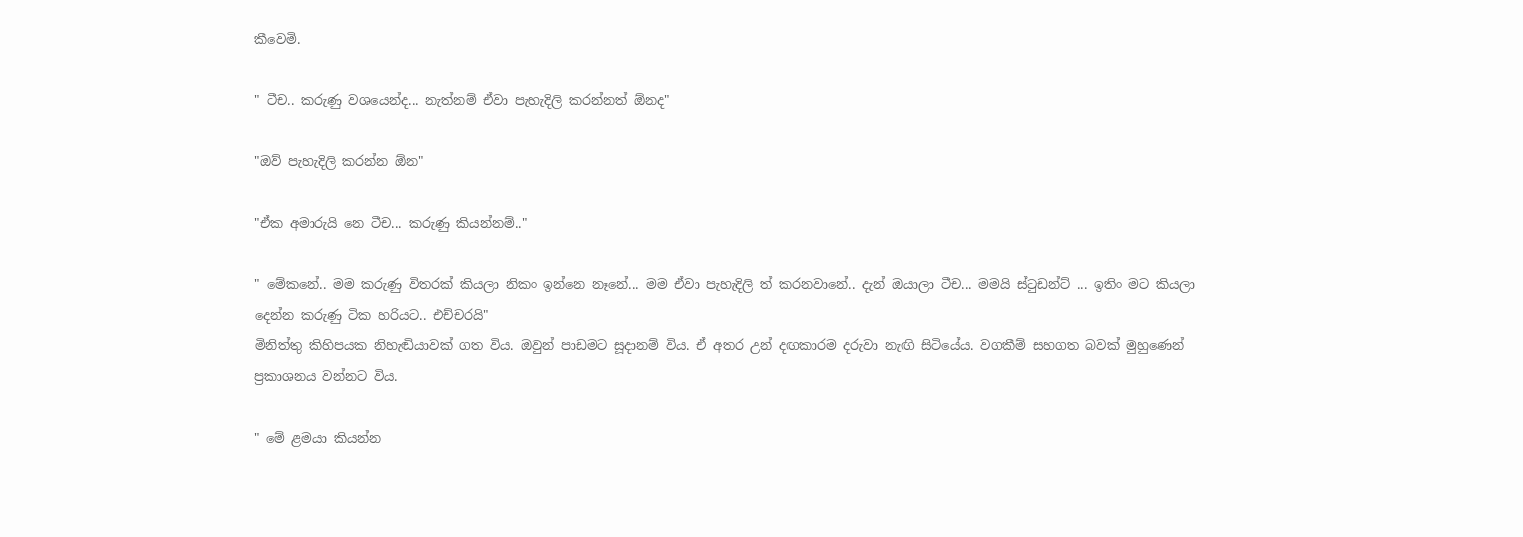කීවෙමි.

" ටීච.. කරුණු වශයෙන්ද... නැත්නම් ඒවා පැහැදිලි කරන්නත් ඕනද"

"ඔව් පැහැදිලි කරන්න ඕන"

"ඒක අමාරුයි නෙ ටීච... කරුණු කියන්නම්.."

" මේකනේ.. මම කරුණු විතරක් කියලා නිකං ඉන්නෙ නෑනේ... මම ඒවා පැහැදිලි ත් කරනවානේ.. දැන් ඔයාලා ටීච... මමයි ස්ටුඩන්ට් ... ඉතිං මට කියලා දෙන්න කරුණු ටික හරියට.. එච්චරයි"
මිනිත්තු කිහිපයක නිහැඬියාවක් ගත විය. ඔවුන් පාඩමට සූදානම් විය. ඒ අතර උන් දඟකාරම දරුවා නැඟි සිටියේය. වගකීම් සහගත බවක් මුහුණෙන් ප්‍රකාශනය වන්නට විය.

" මේ ළමයා කියන්න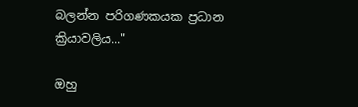බලන්න පරිගණකයක ප්‍රධාන ක්‍රියාවලිය..."

ඔහු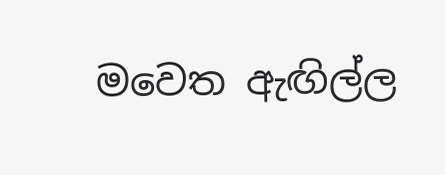මවෙත ඇඟිල්ල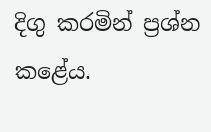දිගු කරමින් ප්‍රශ්න කළේය.